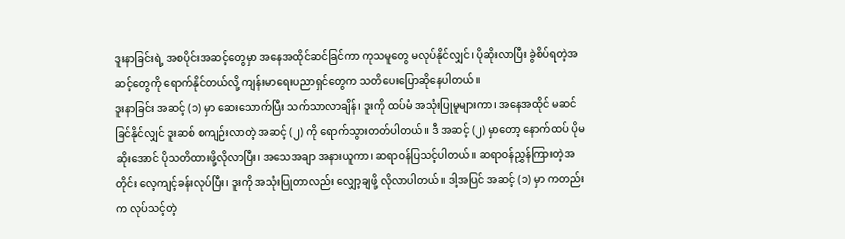ဒူးနာခြင်းရဲ့ အစပိုင်းအဆင့်တွေမှာ အနေအထိုင်ဆင်ခြင်ကာ ကုသမူတွေ မလုပ်နိုင်လျှင်၊ ပိုဆိုးလာပြီး ခွဲစိပ်ရတဲ့အဆင့်တွေကို ရောက်နိုင်တယ်လို့ ကျန်းမာရေးပညာရှင်တွေက သတိပေးပြောဆိုနေပါတယ်။
ဒူးနာခြင်း အဆင့် (၁) မှာ ဆေးသောက်ပြီး သက်သာလာချိန်၊ ဒူးကို ထပ်မံ အသုံးပြုမူများကာ၊ အနေအထိုင် မဆင်ခြင်နိုင်လျှင် ဒူးဆစ် စကျဉ်းလာတဲ့ အဆင့် (၂) ကို ရောက်သွားတတ်ပါတယ်။ ဒီ အဆင့် (၂) မှာတော့ နောက်ထပ် ပိုမဆိုးအောင် ပိုသတိထားဖို့လိုလာပြီး၊ အသေအချာ အနားယူကာ၊ ဆရာဝန်ပြသင့်ပါတယ်။ ဆရာဝန်ညွှန်ကြားတဲ့အတိုင်း လေ့ကျင့်ခန်းလုပ်ပြီး၊ ဒူးကို အသုံးပြုတာလည်း လျှော့ချဖို့ လိုလာပါတယ်။ ဒါ့အပြင် အဆင့် (၁) မှာ ကတည်းက လုပ်သင့်တဲ့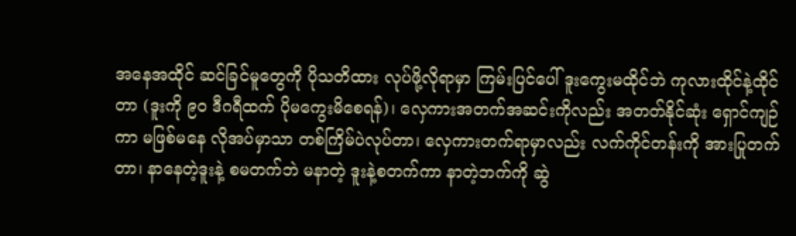အနေအထိုင် ဆင်ခြင်မူတွေကို ပိုသတိထား လုပ်ဖို့လိုရာမှာ ကြမ်းပြင်ပေါ် ဒူးကွေးမထိုင်ဘဲ ကုလားထိုင်နဲ့ထိုင်တာ (ဒူးကို ၉၀ ဒီဂရီထက် ပိုမကွေးမိစေရန်)၊ လှေကားအတက်အဆင်းကိုလည်း အတတ်နိုင်ဆုံး ရှောင်ကျဉ်ကာ မဖြစ်မနေ လိုအပ်မှာသာ တစ်ကြိမ်ပဲလုပ်တာ၊ လှေကားတက်ရာမှာလည်း လက်ကိုင်တန်းကို အားပြုတက်တာ၊ နာနေတဲ့ဒူးနဲ့ စမတက်ဘဲ မနာတဲ့ ဒူးနဲ့စတက်ကာ နာတဲ့ဘက်ကို ဆွဲ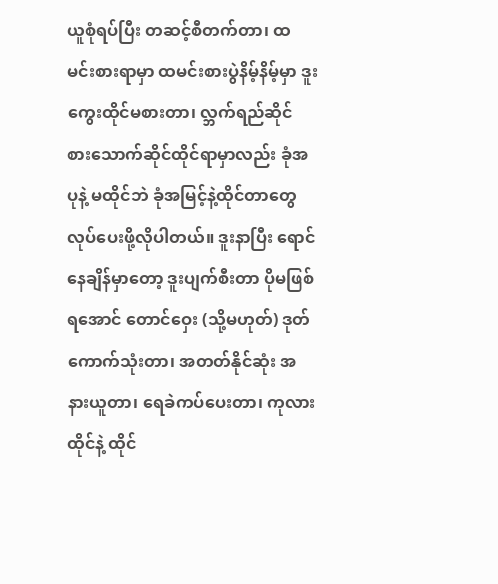ယူစုံရပ်ပြီး တဆင့်စီတက်တာ၊ ထမင်းစားရာမှာ ထမင်းစားပွဲနိမ့်နိမ့်မှာ ဒူးကွေးထိုင်မစားတာ၊ လ္ဘက်ရည်ဆိုင် စားသောက်ဆိုင်ထိုင်ရာမှာလည်း ခုံအပုနဲ့ မထိုင်ဘဲ ခုံအမြင့်နဲ့ထိုင်တာတွေ လုပ်ပေးဖို့လိုပါတယ်။ ဒူးနာပြီး ရောင်နေချိန်မှာတော့ ဒူးပျက်စီးတာ ပိုမဖြစ်ရအောင် တောင်ဝှေး (သို့မဟုတ်) ဒုတ်ကောက်သုံးတာ၊ အတတ်နိုင်ဆုံး အနားယူတာ၊ ရေခဲကပ်ပေးတာ၊ ကုလားထိုင်နဲ့ ထိုင်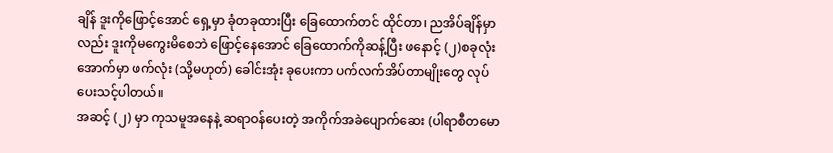ချိန် ဒူးကိုဖြောင့်အောင် ရှေ့မှာ ခုံတခုထားပြီး ခြေထောက်တင် ထိုင်တာ၊ ညအိပ်ချိန်မှာလည်း ဒူးကိုမကွေးမိစေဘဲ ဖြောင့်နေအောင် ခြေထောက်ကိုဆန့်ပြီး ဖနောင့် (၂)စခုလုံးအောက်မှာ ဖက်လုံး (သို့မဟုတ်) ခေါင်းအုံး ခုပေးကာ ပက်လက်အိပ်တာမျိုးတွေ လုပ်ပေးသင့်ပါတယ်။
အဆင့် (၂) မှာ ကုသမူအနေနဲ့ ဆရာဝန်ပေးတဲ့ အကိုက်အခဲပျောက်ဆေး (ပါရာစီတမော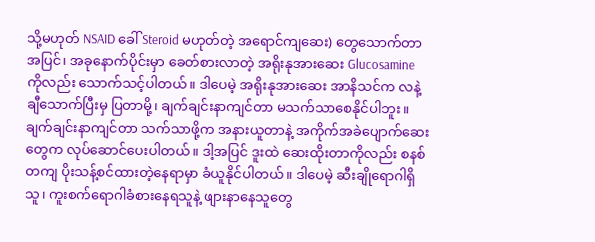သို့မဟုတ် NSAID ခေါ် Steroid မဟုတ်တဲ့ အရောင်ကျဆေး) တွေသောက်တာအပြင်၊ အခုနောက်ပိုင်းမှာ ခေတ်စားလာတဲ့ အရိုးနုအားဆေး Glucosamine ကိုလည်း သောက်သင့်ပါတယ်။ ဒါပေမဲ့ အရိုးနုအားဆေး အာနိသင်က လနဲ့ချီသောက်ပြီးမှ ပြတာမို့၊ ချက်ချင်းနာကျင်တာ မသက်သာစေနိုင်ပါဘူး။ ချက်ချင်းနာကျင်တာ သက်သာဖို့က အနားယူတာနဲ့ အကိုက်အခဲပျောက်ဆေးတွေက လုပ်ဆောင်ပေးပါတယ်။ ဒါ့အပြင် ဒူးထဲ ဆေးထိုးတာကိုလည်း စနစ်တကျ ပိုးသန့်စင်ထားတဲ့နေရာမှာ ခံယူနိုင်ပါတယ်။ ဒါပေမဲ့ ဆီးချိုရောဂါရှိသူ၊ ကူးစက်ရောဂါခံစားနေရသူနဲ့ ဖျားနာနေသူတွေ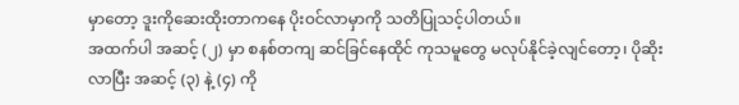မှာတော့ ဒူးကိုဆေးထိုးတာကနေ ပိုးဝင်လာမှာကို သတိပြုသင့်ပါတယ်။
အထက်ပါ အဆင့် (၂) မှာ စနစ်တကျ ဆင်ခြင်နေထိုင် ကုသမူတွေ မလုပ်နိုင်ခဲ့လျင်တော့၊ ပိုဆိုးလာပြီး အဆင့် (၃) နဲ့ (၄) ကို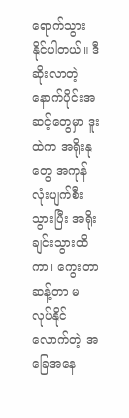ရောက်သွားနိုင်ပါတယ်။ ဒီဆိုးလာတဲ့ နောက်ပိုင်းအဆင့်တွေမှာ ဒူးထဲက အရိုးနုတွေ အကုန်လုံးပျက်စီးသွားပြီး အရိုးချင်းသွားထိကာ၊ ကွေးတာဆန့်တာ မလုပ်နိုင်လောက်တဲ့ အခြေအနေ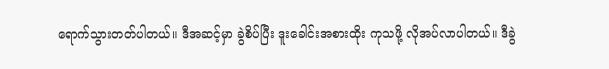ရောက်သွားတတ်ပါတယ်။ ဒီအဆင့်မှာ ခွဲစိပ်ပြီး ဒူးခေါင်းအစားထိုး ကုသဖို့ လိုအပ်လာပါတယ်။ ဒီခွဲ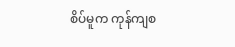စိပ်မူက ကုန်ကျစ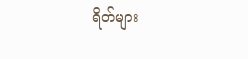ရိတ်များ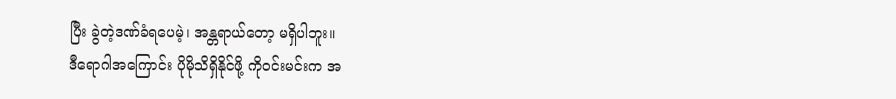ပြီး ခွဲတဲ့ဒဏ်ခံရပေမဲ့၊ အန္တရာယ်တော့ မရှိပါဘူး။
ဒီရောဂါအကြောင်း ပိုမိုသိရှိနိုင်ဖို့ ကိုဝင်းမင်းက အ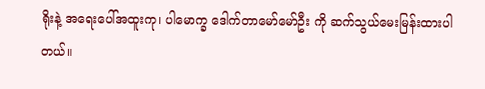ရိုးနဲ့ အရေးပေါ်အထူးကု၊ ပါမောက္ခ ဒေါက်တာမော်မော်ဦး ကို ဆက်သွယ်မေးမြန်းထားပါတယ်။